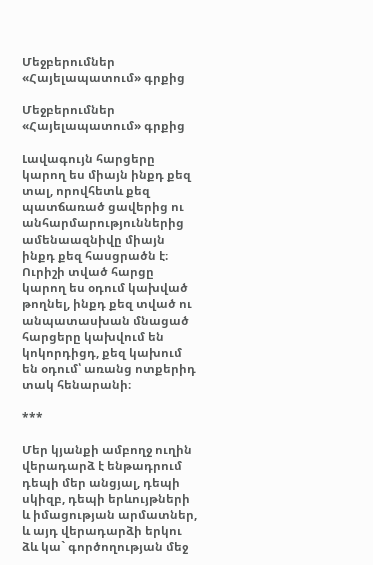Մեջբերումներ «Հայելապատում» գրքից

Մեջբերումներ «Հայելապատում» գրքից

Լավագույն հարցերը կարող ես միայն ինքդ քեզ տալ, որովհետև քեզ պատճառած ցավերից ու անհարմարություններից ամենաազնիվը միայն ինքդ քեզ հասցրածն է։ Ուրիշի տված հարցը կարող ես օդում կախված թողնել, ինքդ քեզ տված ու անպատասխան մնացած հարցերը կախվում են կոկորդիցդ, քեզ կախում են օդում՝ առանց ոտքերիդ տակ հենարանի։

***

Մեր կյանքի ամբողջ ուղին վերադարձ է ենթադրում դեպի մեր անցյալ, դեպի սկիզբ, դեպի երևույթների և իմացության արմատներ, և այդ վերադարձի երկու ձև կա` գործողության մեջ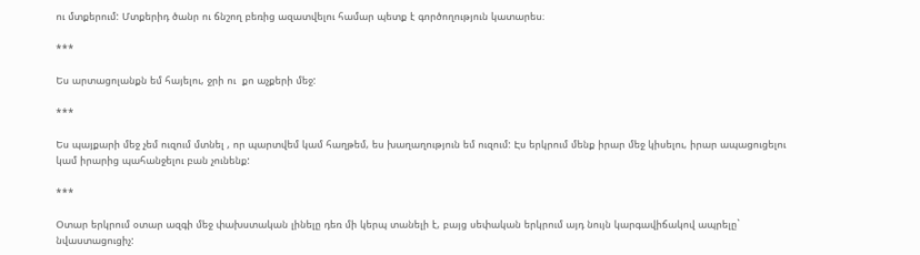ու մտքերում: Մտքերիդ ծանր ու ճնշող բեռից ազատվելու համար պետք է գործողություն կատարես։

***

Ես արտացոլանքն եմ հայելու, ջրի ու  քո աչքերի մեջ:

***

Ես պայքարի մեջ չեմ ուզում մտնել , որ պարտվեմ կամ հաղթեմ, ես խաղաղություն եմ ուզում: Էս երկրում մենք իրար մեջ կիսելու, իրար ապացուցելու կամ իրարից պահանջելու բան չունենք:

***

Օտար երկրում օտար ազգի մեջ փախստական լինելը դեռ մի կերպ տանելի է, բայց սեփական երկրում այդ նույն կարգավիճակով ապրելը` նվաստացուցիչ: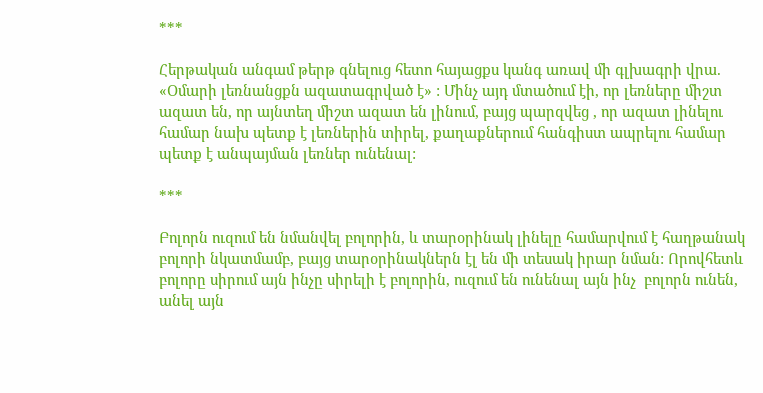***

Հերթական անգամ թերթ գնելուց հետո հայացքս կանգ առավ մի գլխագրի վրա. «Օմարի լեռնանցքն ազատագրված է» : Մինչ այդ մտածում էի, որ լեռները միշտ ազատ են, որ այնտեղ միշտ ազատ են լինում, բայց պարզվեց , որ ազատ լինելու համար նախ պետք է լեռներին տիրել, քաղաքներում հանգիստ ապրելու համար պետք է անպայման լեռներ ունենալ:

***

Բոլորն ուզում են նմանվել բոլորին, և տարօրինակ լինելը համարվում է հաղթանակ բոլորի նկատմամբ, բայց տարօրինակներն էլ են մի տեսակ իրար նման: Որովհետև բոլորը սիրում այն ինչը սիրելի է բոլորին, ուզում են ունենալ այն ինչ  բոլորն ունեն, անել այն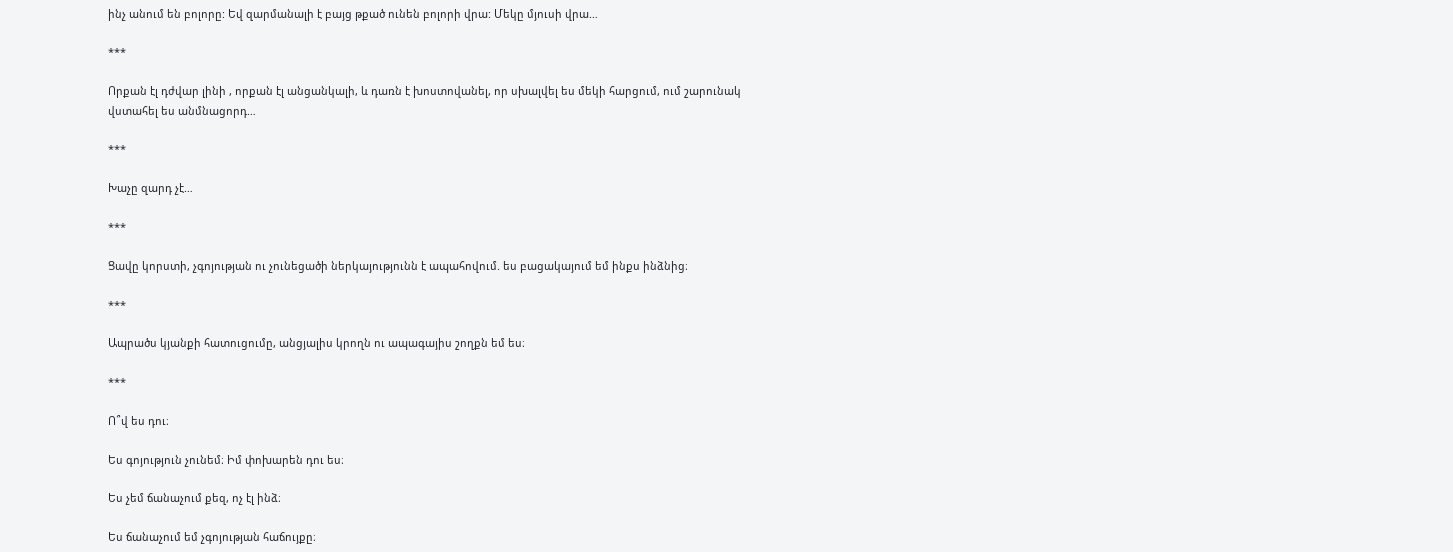ինչ անում են բոլորը: Եվ զարմանալի է բայց թքած ունեն բոլորի վրա: Մեկը մյուսի վրա…

***

Որքան էլ դժվար լինի , որքան էլ անցանկալի, և դառն է խոստովանել, որ սխալվել ես մեկի հարցում, ում շարունակ վստահել ես անմնացորդ…

***

Խաչը զարդ չէ…

***

Ցավը կորստի, չգոյության ու չունեցածի ներկայությունն է ապահովում. ես բացակայում եմ ինքս ինձնից։

***

Ապրածս կյանքի հատուցումը, անցյալիս կրողն ու ապագայիս շողքն եմ ես։

***

Ո՞վ ես դու։

Ես գոյություն չունեմ։ Իմ փոխարեն դու ես։

Ես չեմ ճանաչում քեզ, ոչ էլ ինձ։

Ես ճանաչում եմ չգոյության հաճույքը։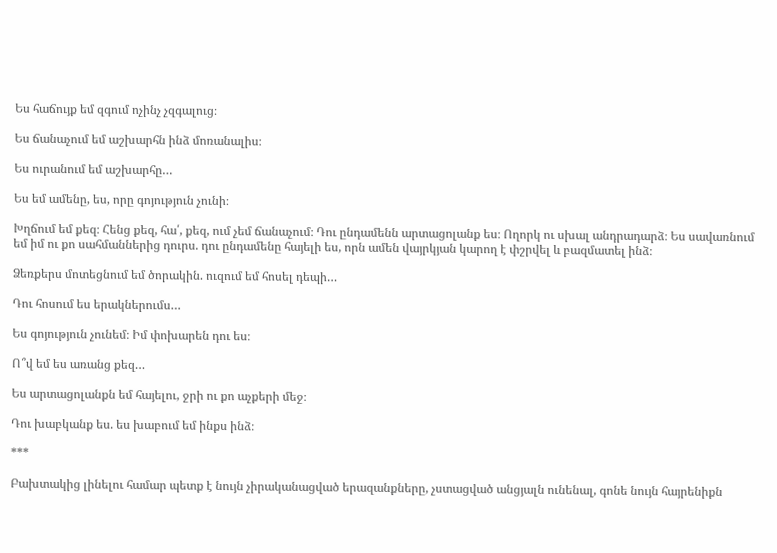Ես հաճույք եմ զգում ոչինչ չզգալուց։

Ես ճանաչում եմ աշխարհն ինձ մոռանալիս։

Ես ուրանում եմ աշխարհը…

Ես եմ ամենը, ես, որը գոյություն չունի։

Խղճում եմ քեզ։ Հենց քեզ, հա՛, քեզ, ում չեմ ճանաչում։ Դու ընդամենն արտացոլանք ես։ Ողորկ ու սխալ անդրադարձ։ Ես սավառնում եմ իմ ու քո սահմաններից դուրս. դու ընդամենը հայելի ես, որն ամեն վայրկյան կարող է փշրվել և բազմատել ինձ։

Ձեռքերս մոտեցնում եմ ծորակին. ուզում եմ հոսել դեպի…

Դու հոսում ես երակներումս…

Ես գոյություն չունեմ։ Իմ փոխարեն դու ես։

Ո՞վ եմ ես առանց քեզ…

Ես արտացոլանքն եմ հայելու, ջրի ու քո աչքերի մեջ։

Դու խաբկանք ես. ես խաբում եմ ինքս ինձ։

***

Բախտակից լինելու համար պետք է նույն չիրականացված երազանքները, չստացված անցյալն ունենալ, գոնե նույն հայրենիքն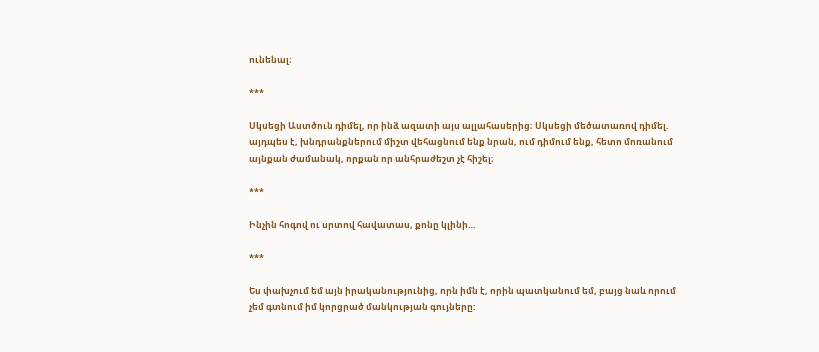ունենալ։

***

Սկսեցի Աստծուն դիմել, որ ինձ ազատի այս ալլահասերից։ Սկսեցի մեծատառով դիմել. այդպես է, խնդրանքներում միշտ վեհացնում ենք նրան, ում դիմում ենք, հետո մոռանում այնքան ժամանակ, որքան որ անհրաժեշտ չէ հիշել։

***

Ինչին հոգով ու սրտով հավատաս, քոնը կլինի…

***

Ես փախչում եմ այն իրականությունից, որն իմն է, որին պատկանում եմ, բայց նաև որում չեմ գտնում իմ կորցրած մանկության գույները: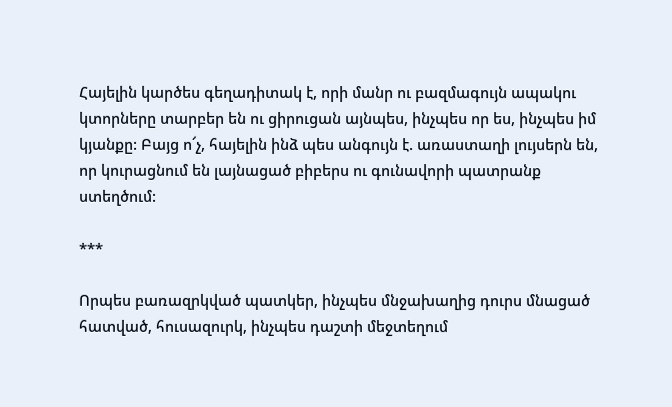Հայելին կարծես գեղադիտակ է, որի մանր ու բազմագույն ապակու կտորները տարբեր են ու ցիրուցան այնպես, ինչպես որ ես, ինչպես իմ կյանքը: Բայց ո՜չ, հայելին ինձ պես անգույն է. առաստաղի լույսերն են, որ կուրացնում են լայնացած բիբերս ու գունավորի պատրանք ստեղծում:

***

Որպես բառազրկված պատկեր, ինչպես մնջախաղից դուրս մնացած հատված, հուսազուրկ, ինչպես դաշտի մեջտեղում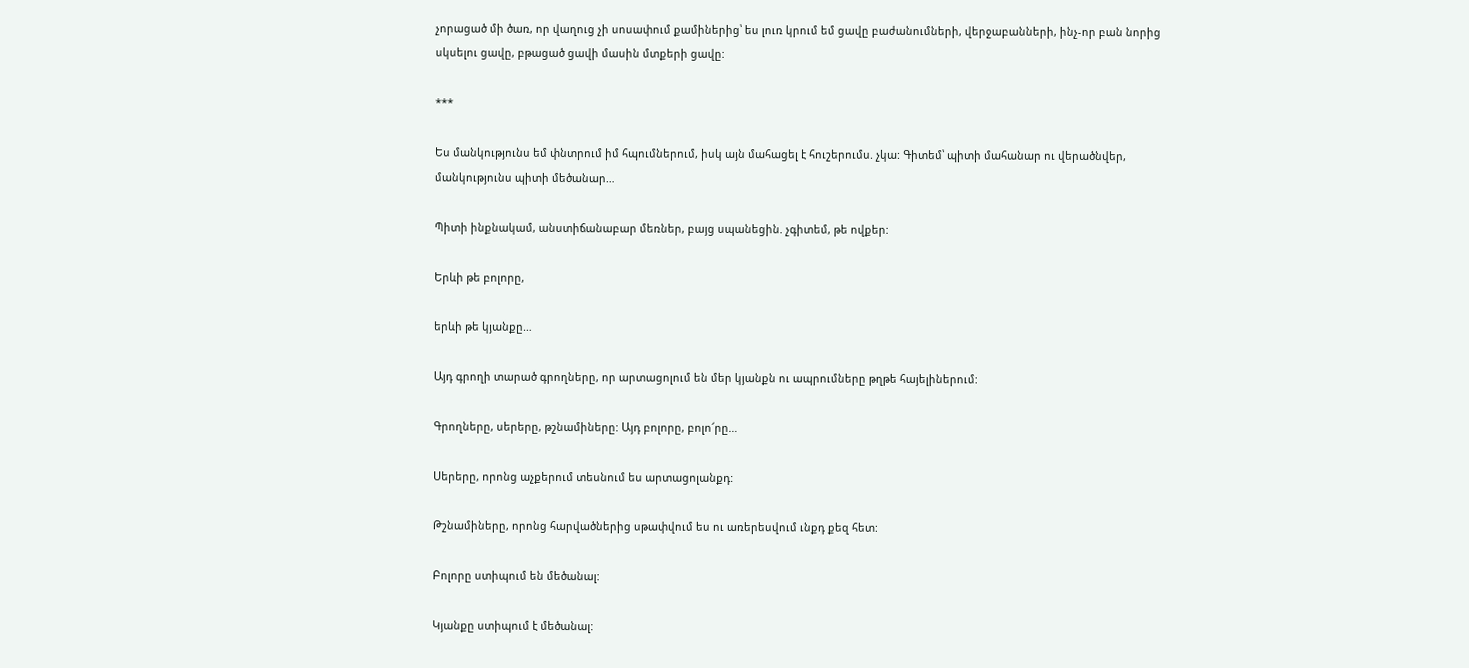չորացած մի ծառ, որ վաղուց չի սոսափում քամիներից՝ ես լուռ կրում եմ ցավը բաժանումների, վերջաբանների, ինչ-որ բան նորից սկսելու ցավը, բթացած ցավի մասին մտքերի ցավը:

***

Ես մանկությունս եմ փնտրում իմ հպումներում, իսկ այն մահացել է հուշերումս. չկա: Գիտեմ՝ պիտի մահանար ու վերածնվեր, մանկությունս պիտի մեծանար…

Պիտի ինքնակամ, անստիճանաբար մեռներ, բայց սպանեցին. չգիտեմ, թե ովքեր:

Երևի թե բոլորը,

երևի թե կյանքը…

Այդ գրողի տարած գրողները, որ արտացոլում են մեր կյանքն ու ապրումները թղթե հայելիներում:

Գրողները, սերերը, թշնամիները: Այդ բոլորը, բոլո՜րը…

Սերերը, որոնց աչքերում տեսնում ես արտացոլանքդ:

Թշնամիները, որոնց հարվածներից սթափվում ես ու առերեսվում ւնքդ քեզ հետ:

Բոլորը ստիպում են մեծանալ:

Կյանքը ստիպում է մեծանալ: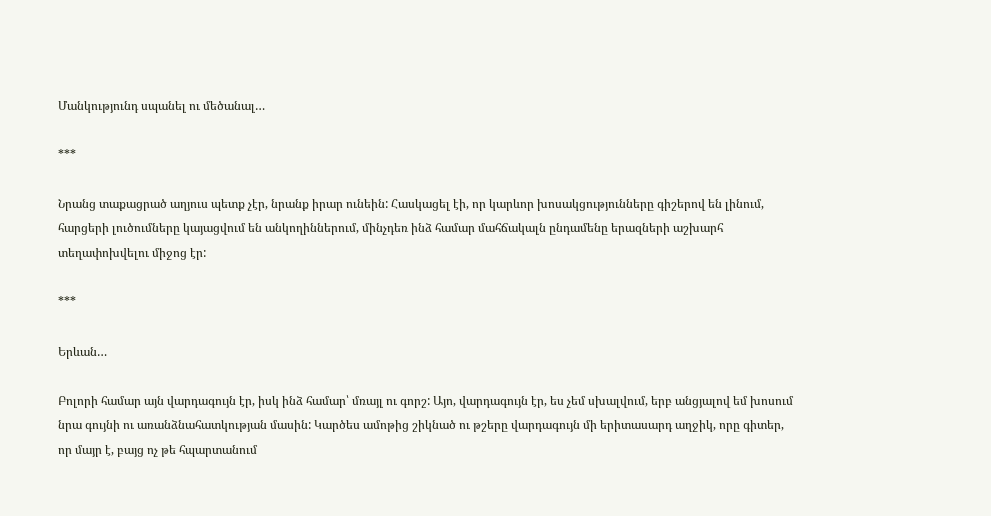Մանկությունդ սպանել ու մեծանալ…

***

Նրանց տաքացրած աղյուս պետք չէր, նրանք իրար ունեին: Հասկացել էի, որ կարևոր խոսակցությունները գիշերով են լինում, հարցերի լուծումները կայացվում են անկողիններում, մինչդեռ ինձ համար մահճակալն ընդամենը երազների աշխարհ տեղափոխվելու միջոց էր:

***

Երևան…

Բոլորի համար այն վարդագույն էր, իսկ ինձ համար՝ մռայլ ու գորշ: Այո, վարդագույն էր, ես չեմ սխալվում, երբ անցյալով եմ խոսում նրա գույնի ու առանձնահատկության մասին: Կարծես ամոթից շիկնած ու թշերը վարդագույն մի երիտասարդ աղջիկ, որը գիտեր, որ մայր է, բայց ոչ թե հպարտանում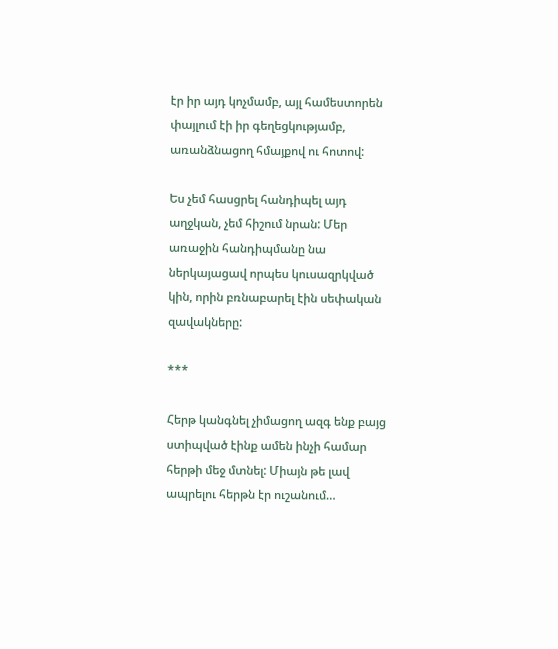էր իր այդ կոչմամբ, այլ համեստորեն փայլում էի իր գեղեցկությամբ, առանձնացող հմայքով ու հոտով:

Ես չեմ հասցրել հանդիպել այդ աղջկան, չեմ հիշում նրան: Մեր առաջին հանդիպմանը նա ներկայացավ որպես կուսազրկված կին, որին բռնաբարել էին սեփական զավակները:

***

Հերթ կանգնել չիմացող ազգ ենք բայց ստիպված էինք ամեն ինչի համար հերթի մեջ մտնել: Միայն թե լավ ապրելու հերթն էր ուշանում…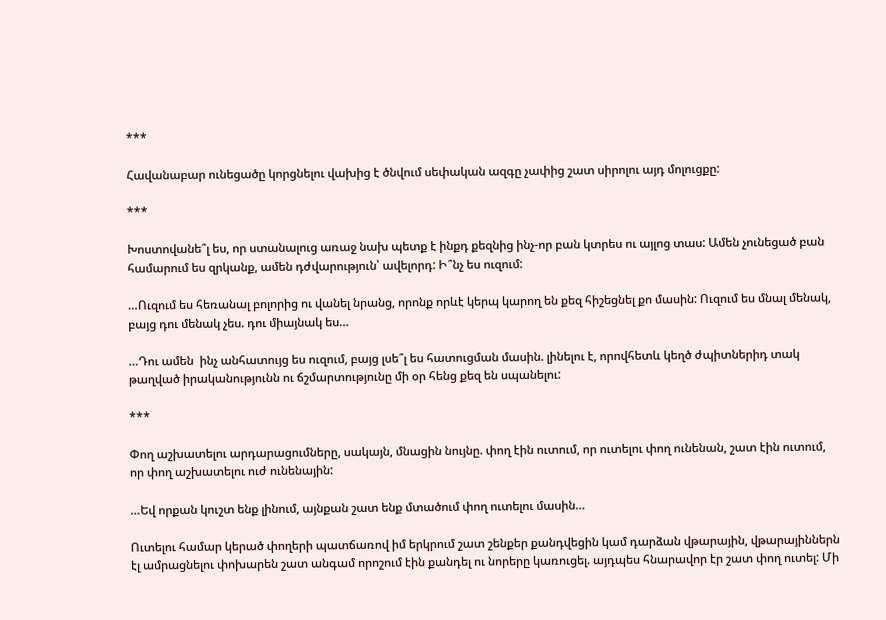***

Հավանաբար ունեցածը կորցնելու վախից է ծնվում սեփական ազգը չափից շատ սիրոլու այդ մոլուցքը:

***

Խոստովանե՞լ ես, որ ստանալուց առաջ նախ պետք է ինքդ քեզնից ինչ-որ բան կտրես ու այլոց տաս: Ամեն չունեցած բան համարում ես զրկանք, ամեն դժվարություն՝ ավելորդ: Ի՞նչ ես ուզում:

…Ուզում ես հեռանալ բոլորից ու վանել նրանց, որոնք որևէ կերպ կարող են քեզ հիշեցնել քո մասին: Ուզում ես մնալ մենակ, բայց դու մենակ չես. դու միայնակ ես…

…Դու ամեն  ինչ անհատույց ես ուզում, բայց լսե՞լ ես հատուցման մասին. լինելու է, որովհետև կեղծ ժպիտներիդ տակ թաղված իրականությունն ու ճշմարտությունը մի օր հենց քեզ են սպանելու:

***

Փող աշխատելու արդարացումները, սակայն, մնացին նույնը. փող էին ուտում, որ ուտելու փող ունենան, շատ էին ուտում, որ փող աշխատելու ուժ ունենային:

…Եվ որքան կուշտ ենք լինում, այնքան շատ ենք մտածում փող ուտելու մասին…

Ուտելու համար կերած փողերի պատճառով իմ երկրում շատ շենքեր քանդվեցին կամ դարձան վթարային, վթարայիններն էլ ամրացնելու փոխարեն շատ անգամ որոշում էին քանդել ու նորերը կառուցել. այդպես հնարավոր էր շատ փող ուտել: Մի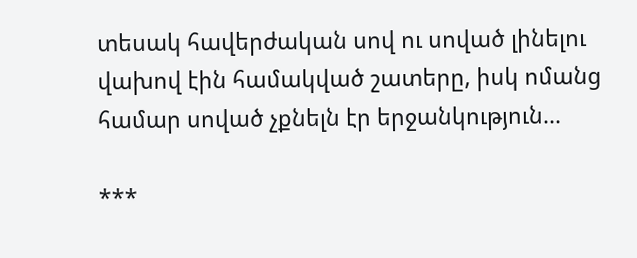տեսակ հավերժական սով ու սոված լինելու վախով էին համակված շատերը, իսկ ոմանց համար սոված չքնելն էր երջանկություն…

***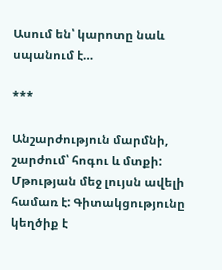Ասում են՝ կարոտը նաև սպանում է…

***

Անշարժություն մարմնի, շարժում՝ հոգու և մտքի: Մթության մեջ լույսն ավելի համառ է: Գիտակցությունը կեղծիք է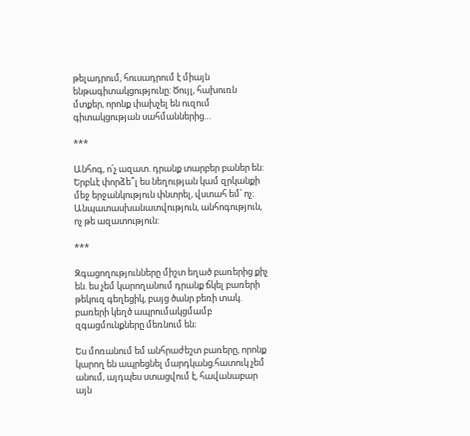թելադրում, հուսադրում է միայն ենթագիտակցությունը: Ծույլ, հախուռն մտքեր, որոնք փախչել են ուզում գիտակցության սահմաններից…

***

Անհոգ, ո՛չ ազատ. դրանք տարբեր բաներ են: Երբևէ փորձե՞լ ես նեղության կամ զրկանքի մեջ երջանկություն փնտրել, վստահ եմ՝ ոչ: Անպատասխանատվություն, անհոգություն, ոչ թե ազատություն:

***

Զգացողությունները միշտ եղած բառերից քիչ են. ես չեմ կարողանում դրանք ճկել բառերի թեկուզ գեղեցիկ, բայց ծանր բեռի տակ. բառերի կեղծ ապրումակցմամբ զգացմունքները մեռնում են։

Ես մոռանում եմ անհրաժեշտ բառերը, որոնք կարող են ապրեցնել մարդկանց.հատուկ չեմ անում, այդպես ստացվում է, հավանաբար այն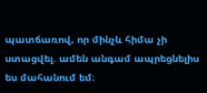պատճառով, որ մինչև հիմա չի ստացվել. ամեն անգամ ապրեցնելիս ես մահանում եմ։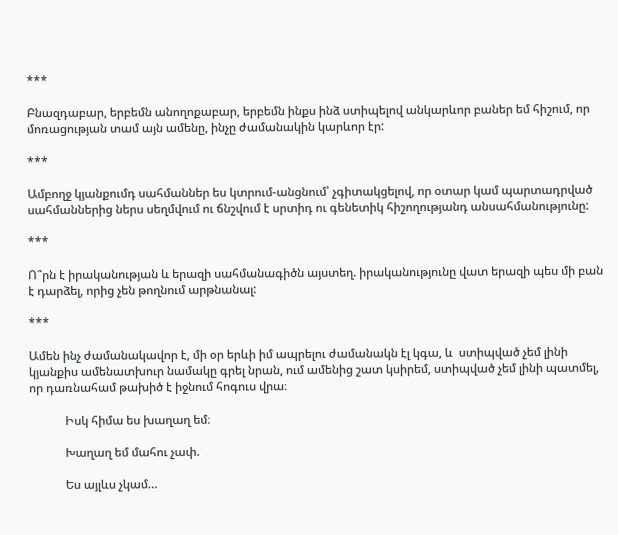***

Բնազդաբար, երբեմն անողոքաբար, երբեմն ինքս ինձ ստիպելով անկարևոր բաներ եմ հիշում, որ մոռացության տամ այն ամենը, ինչը ժամանակին կարևոր էր:

***

Ամբողջ կյանքումդ սահմաններ ես կտրում-անցնում՝ չգիտակցելով, որ օտար կամ պարտադրված սահմաններից ներս սեղմվում ու ճնշվում է սրտիդ ու գենետիկ հիշողությանդ անսահմանությունը:

***

Ո՞րն է իրականության և երազի սահմանագիծն այստեղ. իրականությունը վատ երազի պես մի բան է դարձել, որից չեն թողնում արթնանալ:

***

Ամեն ինչ ժամանակավոր է, մի օր երևի իմ ապրելու ժամանակն էլ կգա, և  ստիպված չեմ լինի կյանքիս ամենատխուր նամակը գրել նրան, ում ամենից շատ կսիրեմ, ստիպված չեմ լինի պատմել, որ դառնահամ թախիծ է իջնում հոգուս վրա։

            Իսկ հիմա ես խաղաղ եմ։

            Խաղաղ եմ մահու չափ.

            Ես այլևս չկամ…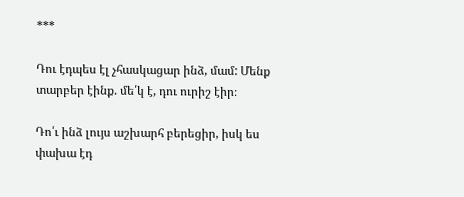***

Դու էդպես էլ չհասկացար ինձ, մամ: Մենք տարբեր էինք. մե՛կ է, դու ուրիշ էիր։

Դո՛ւ ինձ լույս աշխարհ բերեցիր, իսկ ես փախա էդ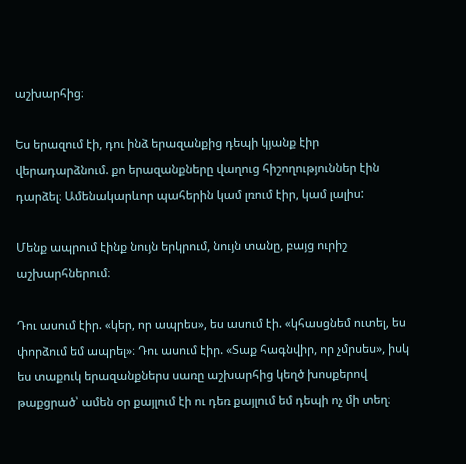աշխարհից։

Ես երազում էի, դու ինձ երազանքից դեպի կյանք էիր վերադարձնում. քո երազանքները վաղուց հիշողություններ էին դարձել։ Ամենակարևոր պահերին կամ լռում էիր, կամ լալիս:

Մենք ապրում էինք նույն երկրում, նույն տանը, բայց ուրիշ աշխարհներում։

Դու ասում էիր. «կեր, որ ապրես», ես ասում էի. «կհասցնեմ ուտել, ես փորձում եմ ապրել»։ Դու ասում էիր. «Տաք հագնվիր, որ չմրսես», իսկ ես տաքուկ երազանքներս սառը աշխարհից կեղծ խոսքերով թաքցրած՝ ամեն օր քայլում էի ու դեռ քայլում եմ դեպի ոչ մի տեղ։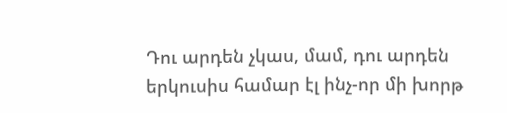Դու արդեն չկաս, մամ, դու արդեն երկուսիս համար էլ ինչ-որ մի խորթ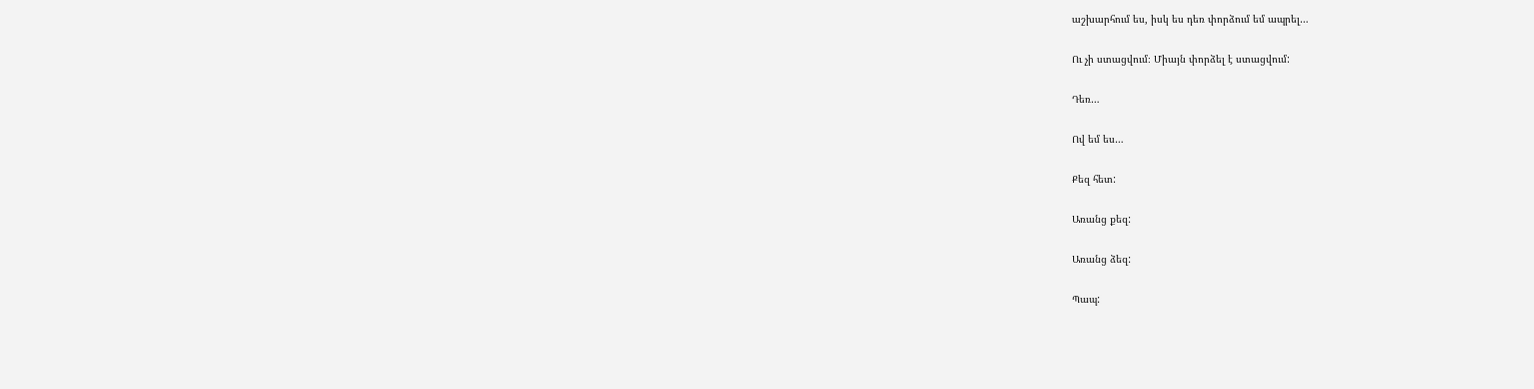աշխարհում ես, իսկ ես դեռ փորձում եմ ապրել…

Ու չի ստացվում։ Միայն փորձել է ստացվում:

Դեռ…

Ով եմ ես…

Քեզ հետ:

Առանց քեզ:

Առանց ձեզ:

Պապ: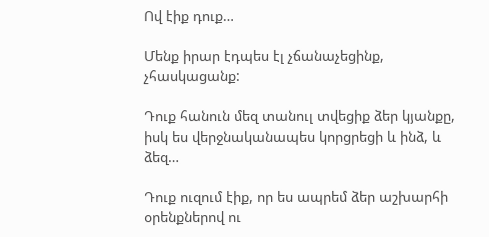Ով էիք դուք…

Մենք իրար էդպես էլ չճանաչեցինք, չհասկացանք:

Դուք հանուն մեզ տանուլ տվեցիք ձեր կյանքը, իսկ ես վերջնականապես կորցրեցի և ինձ, և ձեզ…

Դուք ուզում էիք, որ ես ապրեմ ձեր աշխարհի օրենքներով ու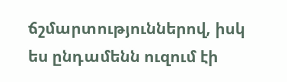ճշմարտություններով, իսկ ես ընդամենն ուզում էի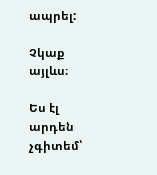ապրել:

Չկաք այլևս։

Ես էլ արդեն չգիտեմ՝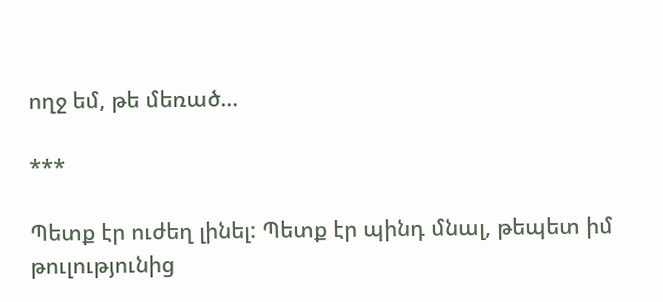ողջ եմ, թե մեռած…

***

Պետք էր ուժեղ լինել: Պետք էր պինդ մնալ, թեպետ իմ թուլությունից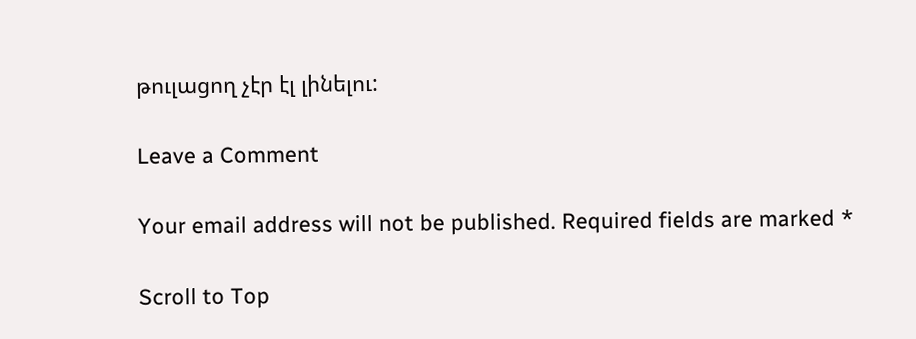թուլացող չէր էլ լինելու:

Leave a Comment

Your email address will not be published. Required fields are marked *

Scroll to Top